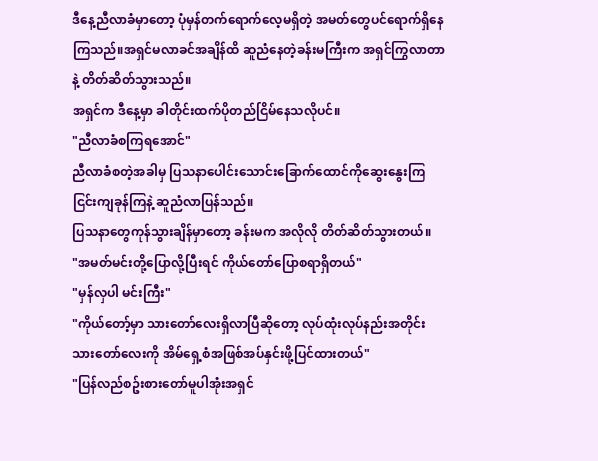ဒီနေ့ညီလာခံမှာတော့ ပုံမှန်တက်ရောက်လေ့မရှိတဲ့ အမတ်တွေပင်ရောက်ရှိနေကြသည်။အရှင်မလာခင်အချိန်ထိ ဆူညံနေတဲ့ခန်းမကြီးက အရှင်ကြွလာတာနဲ့ တိတ်ဆိတ်သွားသည်။
အရှင်က ဒီနေ့မှာ ခါတိုင်းထက်ပိုတည်ငြိမ်နေသလိုပင်။
"ညီလာခံစကြရအောင်"
ညီလာခံစတဲ့အခါမှ ပြသနာပေါင်းသောင်းခြောက်ထောင်ကိုဆွေးနွေးကြ ငြင်းကျခုန်ကြနဲ့ ဆူညံလာပြန်သည်။
ပြသနာတွေကုန်သွားချိန်မှာတော့ ခန်းမက အလိုလို တိတ်ဆိတ်သွားတယ်။
"အမတ်မင်းတို့ပြောလို့ပြီးရင် ကိုယ်တော်ပြောစရာရှိတယ်"
"မှန်လှပါ မင်းကြီး"
"ကိုယ်တော့်မှာ သားတော်လေးရှိလာပြီဆိုတော့ လုပ်ထုံးလုပ်နည်းအတိုင်း သားတော်လေးကို အိမ်ရှေ့စံအဖြစ်အပ်နှင်းဖို့ပြင်ထားတယ်"
"ပြန်လည်စဥ်းစားတော်မူပါအုံးအရှင်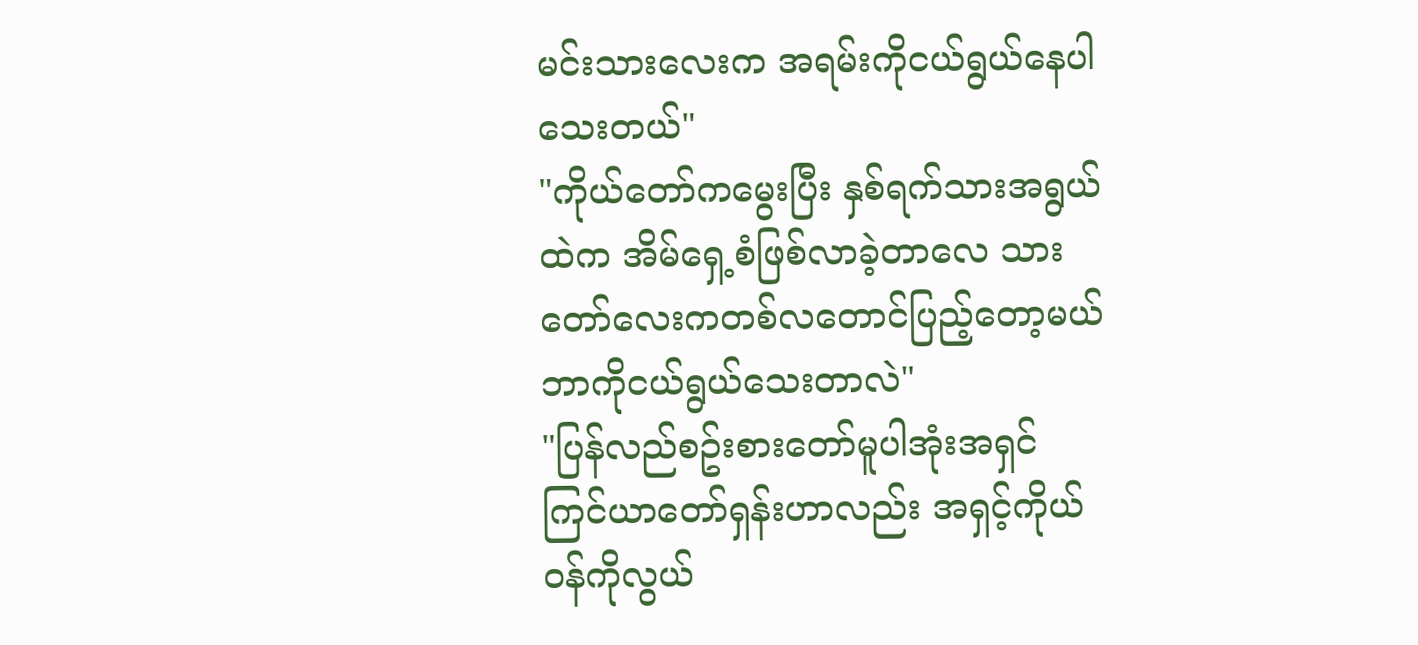မင်းသားလေးက အရမ်းကိုငယ်ရွယ်နေပါသေးတယ်"
"ကိုယ်တော်ကမွေးပြီး နှစ်ရက်သားအရွယ်ထဲက အိမ်ရှေ့စံဖြစ်လာခဲ့တာလေ သားတော်လေးကတစ်လတောင်ပြည့်တော့မယ် ဘာကိုငယ်ရွယ်သေးတာလဲ"
"ပြန်လည်စဥ်းစားတော်မူပါအုံးအရှင် ကြင်ယာတော်ရှန်းဟာလည်း အရှင့်ကိုယ်ဝန်ကိုလွယ်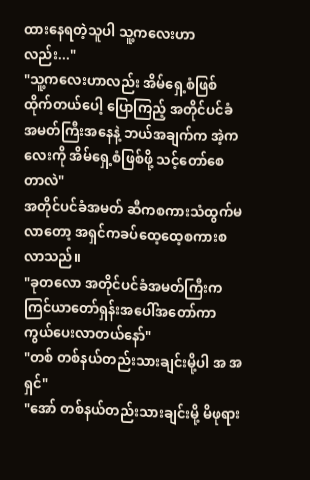ထားနေရတဲ့သူပါ သူ့ကလေးဟာလည်း..."
"သူ့ကလေးဟာလည်း အိမ်ရှေ့စံဖြစ်ထိုက်တယ်ပေါ့ ပြောကြည့် အတိုင်ပင်ခံအမတ်ကြီးအနေနဲ့ ဘယ်အချက်က အဲ့ကလေးကို အိမ်ရှေ့စံဖြစ်ဖို့ သင့်တော်စေတာလဲ"
အတိုင်ပင်ခံအမတ် ဆီကစကားသံထွက်မလာတော့ အရှင်ကခပ်ထေ့ထေ့စကားစလာသည်။
"ခုတလော အတိုင်ပင်ခံအမတ်ကြီးက ကြင်ယာတော်ရှန်းအပေါ်အတော်ကာကွယ်ပေးလာတယ်နော်"
"တစ် တစ်နယ်တည်းသားချင်းမို့ပါ အ အရှင်"
"အော် တစ်နယ်တည်းသားချင်းမို့ မိဖုရား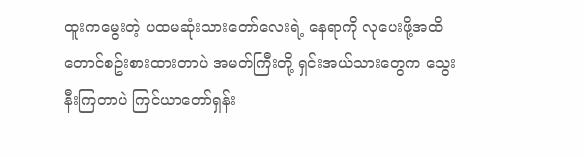ထူးကမွေးတဲ့ ပထမဆုံးသားတော်လေးရဲ့ နေရာကို လုပေးဖို့အထိတောင်စဥ်းစားထားတာပဲ အမတ်ကြီးတို့ ရှင်းအယ်သားတွေက သွေးနီးကြတာပဲ ကြင်ယာတော်ရှန်း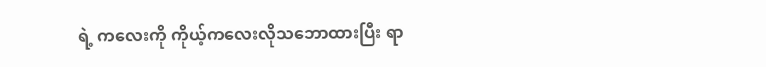ရဲ့ ကလေးကို ကိုယ့်ကလေးလိုသဘောထားပြီး ရာ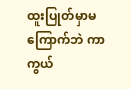ထူးပြုတ်မှာမကြောက်ဘဲ ကာကွယ်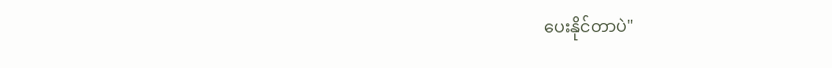ပေးနိုင်တာပဲ"